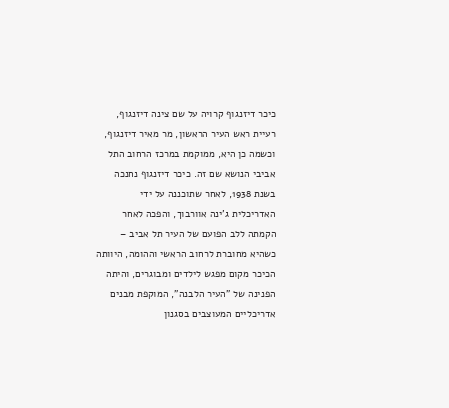כיכר דיזנגוף קרויה על שם צינה דיזנגוף, רעיית ראש העיר הראשון, מר מאיר דיזנגוף, וכשמה כן היא, ממוקמת במרכז הרחוב התל אביבי הנושא שם זה. כיכר דיזנגוף נחנכה בשנת 1938, לאחר שתוכננה על ידי האדריכלית ג'ינה אוורבוך, והפכה לאחר הקמתה ללב הפועם של העיר תל אביב – כשהיא מחוברת לרחוב הראשי וההומה, היוותה הכיכר מקום מפגש לילדים ומבוגרים, והיתה הפנינה של "העיר הלבנה", המוקפת מבנים אדריכליים המעוצבים בסגנון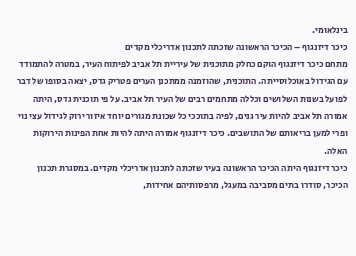בינלאומי.
כיכר דיזנגוף – הכיכר הראשונה שזכתה לתכנון אדריכלי מקדים
מתחם כיכר דיזנגוף הוקם כחלק מתוכנית של עיריית תל אביב לפיתוח העיר, במטרה להתמודד עם הגידול באוכלוסייתה. התוכנית, שהוזמנה ממתכנן הערים פטריק גדס, יצאה בסופו של דבר לפועל בשנות השלושים וכללה מתחמים רבים של העיר תל אביב. על פי תוכנית גדס, היתה אמורה תל אביב להיות עיר גנים, לפיה בתוככי כל שכונת מגורים יוחד איזור ירוק לגידול עצי נוי ופרי למען בריאותם של התושבים. כיכר דיזנגוף אמורה היתה להיות אחת הפינות הירוקות האלה.
כיכר דיזנגוף היתה הכיכר הראשונה בעיר שזכתה לתכנון אדריכלי מקדים. במסגרת תכנון הכיכר, סודרו בתים מסביבה במעגל, מרפסותיהם אחידות,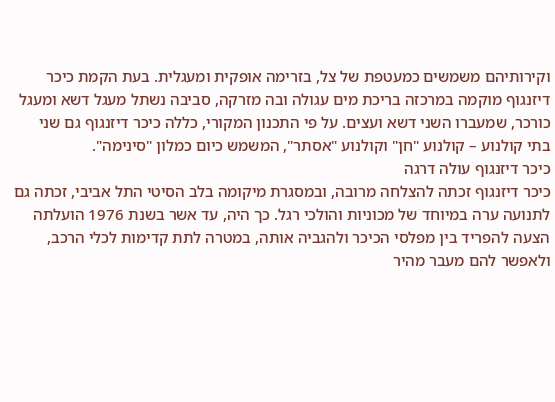וקירותיהם משמשים כמעטפת של צל, בזרימה אופקית ומעגלית. בעת הקמת כיכר דיזנגוף מוקמה במרכזה בריכת מים עגולה ובה מזרקה, סביבה נשתל מעגל דשא ומעגל כורכר, שמעברו השני דשא ועצים. על פי התכנון המקורי, כללה כיכר דיזנגוף גם שני בתי קולנוע – קולנוע "חן" וקולנוע "אסתר", המשמש כיום כמלון "סינימה".
כיכר דיזנגוף עולה דרגה
כיכר דיזנגוף זכתה להצלחה מרובה, ובמסגרת מיקומה בלב הסיטי התל אביבי, זכתה גם לתנועה ערה במיוחד של מכוניות והולכי רגל. כך היה, עד אשר בשנת 1976 הועלתה הצעה להפריד בין מפלסי הכיכר ולהגביה אותה, במטרה לתת קדימות לכלי הרכב, ולאפשר להם מעבר מהיר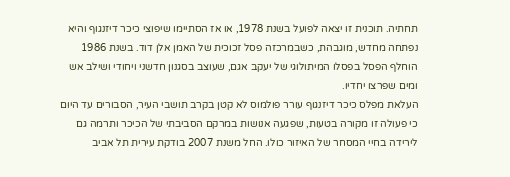תחתיה. תוכנית זו יצאה לפועל בשנת 1978, או אז הסתיימו שיפוצי כיכר דיזנגוף והיא נפתחה מחדש, מוגבהת, כשבמרכזה פסל זכוכית של האמן אלן דוד. בשנת 1986 הוחלף הפסל בפסלו המיתולוגי של יעקב אגם, שעוצב בסגנון חדשני ויחודי ושילב אש ומים שפרצו יחדיו.
העלאת מפלס כיכר דיזנגוף עורר פולמוס לא קטן בקרב תושבי העיר, הסבורים עד היום כי פעולה זו מקורה בטעות, שפגעה אנושות במרקם הסביבתי של הכיכר ותרמה גם לירידה בחיי המסחר של האיזור כולו. החל משנת 2007 בודקת עירית תל אביב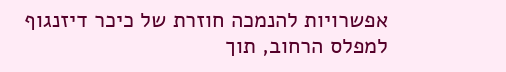אפשרויות להנמכה חוזרת של כיכר דיזנגוף למפלס הרחוב, תוך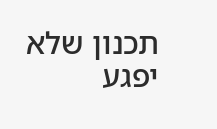תכנון שלא יפגע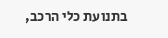בתנועת כלי הרכב,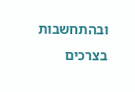ובהתחשבות בצרכים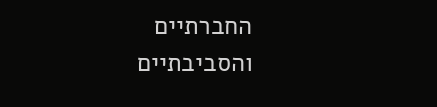החברתיים והסביבתיים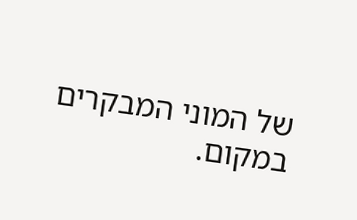של המוני המבקרים במקום.